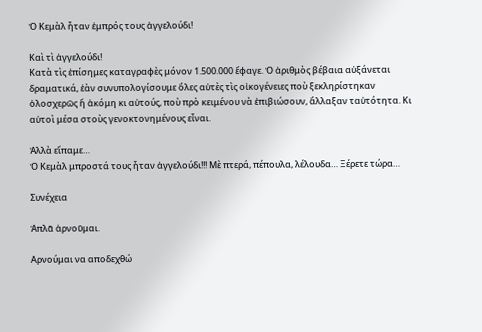Ὁ Κεμὰλ ἦταν ἐμπρός τους ἀγγελούδι!

Καὶ τὶ ἀγγελούδι!
Κατὰ τὶς ἐπίσημες καταγραφὲς μόνον 1.500.000 ἔφαγε. Ὁ ἀριθμὸς βέβαια αὐξάνεται δραματικά, ἐὰν συνυπολογίσουμε ὅλες αὐτὲς τὶς οἰκογένειες ποὺ ξεκληρίστηκαν ὁλοσχερῶς ἤ ἀκόμη κι αὐτούς, ποὺ πρὸ κειμένου νὰ ἐπιβιώσουν, ἄλλαξαν ταὐτότητα. Κι αὐτοὶ μέσα στοὺς γενοκτονημένους εἶναι.

Ἀλλὰ εἴπαμε…
Ὁ Κεμὰλ μπροστά τους ἦταν ἀγγελούδι!!! Μὲ πτερά, πέπουλα, λέλουδα… Ξέρετε τώρα…

Συνέχεια

Ἁπλᾶ ἀρνοῦμαι.

Αρνούμαι να αποδεχθώ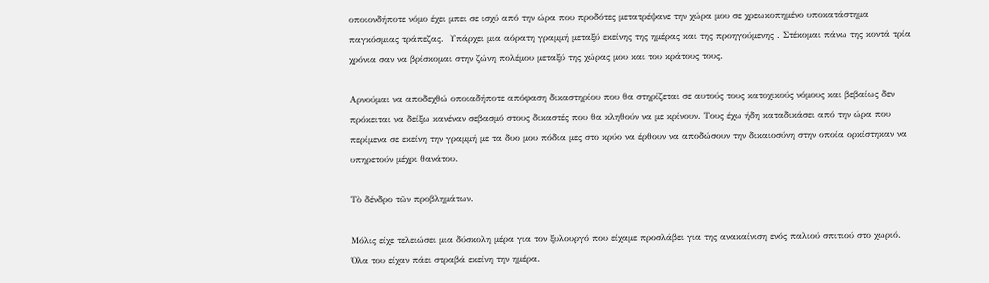οποιονδήποτε νόμο έχει μπει σε ισχύ από την ώρα που προδότες μετατρέψανε την χώρα μου σε χρεωκοπημένο υποκατάστημα παγκόσμιας τράπεζας.  Υπάρχει μια αόρατη γραμμή μεταξύ εκείνης της ημέρας και της προηγούμενης . Στέκομαι πάνω της κοντά τρία χρόνια σαν να βρίσκομαι στην ζώνη πολέμου μεταξύ της χώρας μου και του κράτους τους.

Αρνούμαι να αποδεχθώ οποιαδήποτε απόφαση δικαστηρίου που θα στηρίζεται σε αυτούς τους κατοχικούς νόμους και βεβαίως δεν πρόκειται να δείξω κανέναν σεβασμό στους δικαστές που θα κληθούν να με κρίνουν. Τους έχω ήδη καταδικάσει από την ώρα που περίμενα σε εκείνη την γραμμή με τα δυο μου πόδια μες στο κρύο να έρθουν να αποδώσουν την δικαιοσύνη στην οποία ορκίστηκαν να υπηρετούν μέχρι θανάτου.

Τὸ δένδρο τῶν προβλημάτων.

Μόλις είχε τελειώσει μια δύσκολη μέρα για τον ξυλουργό που είχαμε προσλάβει για της ανακαίνιση ενός παλιού σπιτιού στο χωριό. Όλα του είχαν πάει στραβά εκείνη την ημέρα.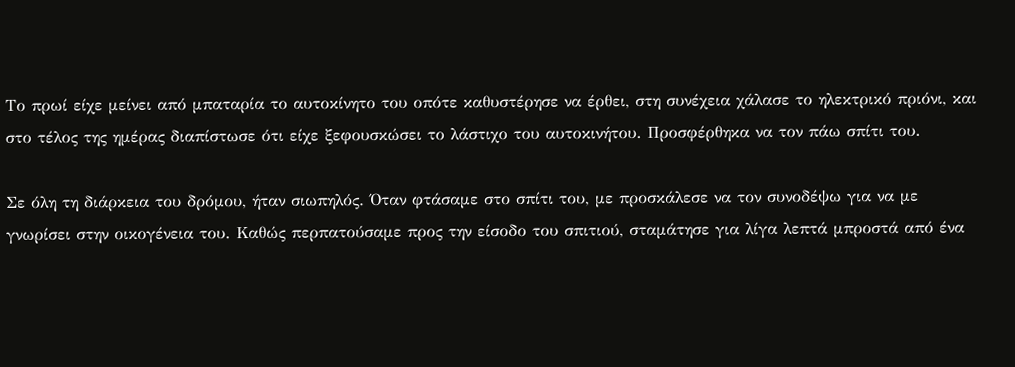Το πρωί είχε μείνει από μπαταρία το αυτοκίνητο του οπότε καθυστέρησε να έρθει, στη συνέχεια χάλασε το ηλεκτρικό πριόνι, και στο τέλος της ημέρας διαπίστωσε ότι είχε ξεφουσκώσει το λάστιχο του αυτοκινήτου. Προσφέρθηκα να τον πάω σπίτι του.

Σε όλη τη διάρκεια του δρόμου, ήταν σιωπηλός. Όταν φτάσαμε στο σπίτι του, με προσκάλεσε να τον συνοδέψω για να με γνωρίσει στην οικογένεια του. Καθώς περπατούσαμε προς την είσοδο του σπιτιού, σταμάτησε για λίγα λεπτά μπροστά από ένα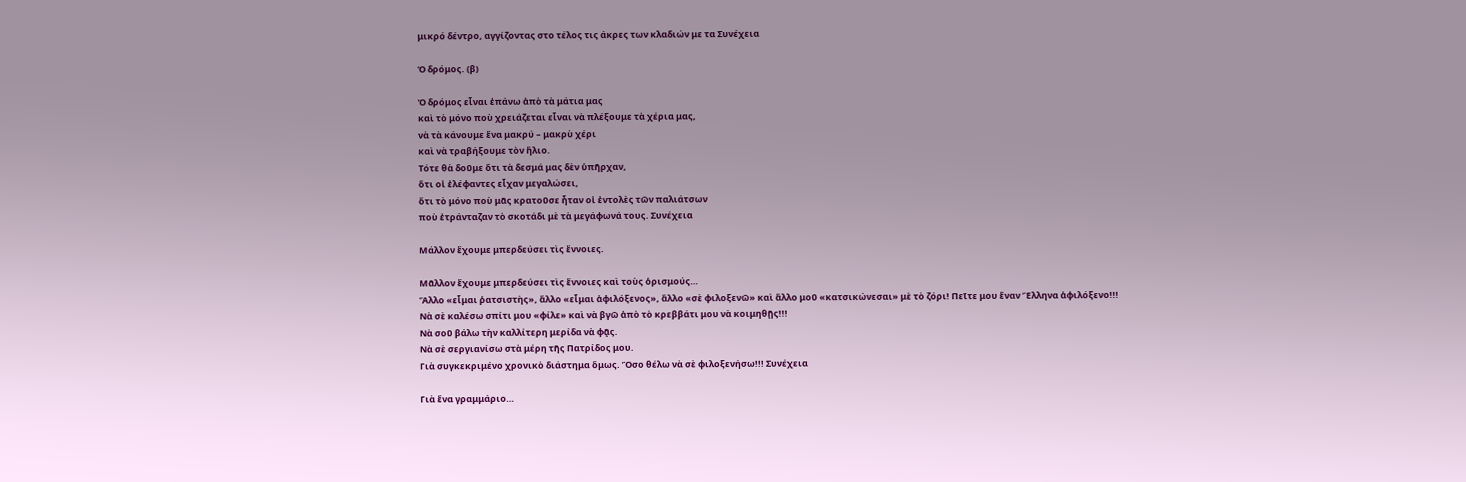μικρό δέντρο, αγγίζοντας στο τέλος τις άκρες των κλαδιών με τα Συνέχεια

Ὁ δρόμος. (β)

Ὁ δρόμος εἶναι ἐπάνω ἀπὸ τὰ μάτια μας
καὶ τὸ μόνο ποὺ χρειάζεται εἶναι νὰ πλέξουμε τὰ χέρια μας,
νὰ τὰ κάνουμε ἕνα μακρύ – μακρὺ χέρι
καὶ νὰ τραβήξουμε τὸν ἥλιο.
Τότε θὰ δοῦμε ὅτι τὰ δεσμά μας δὲν ὑπῆρχαν,
ὅτι οἱ ἐλέφαντες εἶχαν μεγαλώσει,
ὅτι τὸ μόνο ποὺ μᾶς κρατοῦσε ἦταν οἱ ἐντολὲς τῶν παλιάτσων
ποὺ ἐτράνταζαν τὸ σκοτάδι μὲ τὰ μεγάφωνά τους. Συνέχεια

Μάλλον ἔχουμε μπερδεύσει τὶς ἔννοιες.

Μᾶλλον ἔχουμε μπερδεύσει τὶς ἔννοιες καὶ τοὺς ὁρισμούς…
Ἄλλο «εἶμαι ῥατσιστὴς», ἄλλο «εἶμαι ἀφιλόξενος», ἄλλο «σὲ φιλοξενῶ» καὶ ἄλλο μοῦ «κατσικώνεσαι» μὲ τὸ ζόρι! Πεῖτε μου ἕναν Ἕλληνα ἀφιλόξενο!!!
Νὰ σὲ καλέσω σπίτι μου «φίλε» καὶ νὰ βγῶ ἀπὸ τὸ κρεββάτι μου νὰ κοιμηθῇς!!!
Νὰ σοῦ βάλω τὴν καλλίτερη μερίδα νὰ φᾷς.
Νὰ σὲ σεργιανίσω στὰ μέρη τῆς Πατρίδος μου.
Γιὰ συγκεκριμένο χρονικὸ διάστημα ὅμως. Ὅσο θέλω νὰ σὲ φιλοξενήσω!!! Συνέχεια

Γιὰ ἕνα γραμμάριο…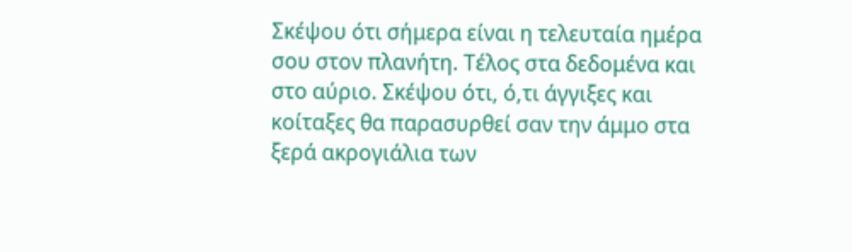Σκέψου ότι σήμερα είναι η τελευταία ημέρα σου στον πλανήτη. Τέλος στα δεδομένα και στο αύριο. Σκέψου ότι, ό,τι άγγιξες και κοίταξες θα παρασυρθεί σαν την άμμο στα ξερά ακρογιάλια των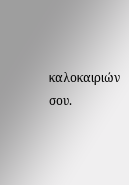καλοκαιριών σου.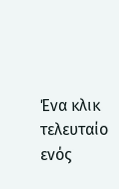Ένα κλικ τελευταίο ενός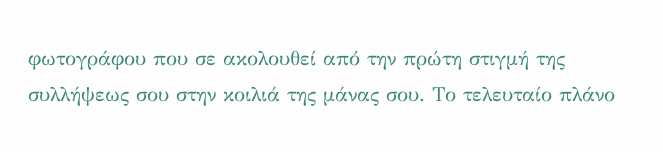φωτογράφου που σε ακολουθεί από την πρώτη στιγμή της συλλήψεως σου στην κοιλιά της μάνας σου. Το τελευταίο πλάνο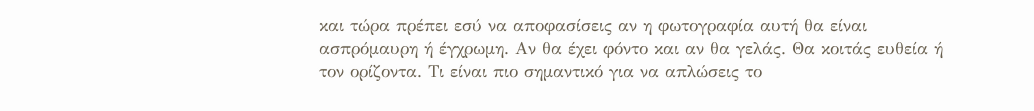και τώρα πρέπει εσύ να αποφασίσεις αν η φωτογραφία αυτή θα είναι ασπρόμαυρη ή έγχρωμη. Αν θα έχει φόντο και αν θα γελάς. Θα κοιτάς ευθεία ή τον ορίζοντα. Τι είναι πιο σημαντικό για να απλώσεις το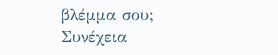βλέμμα σου;
Συνέχεια